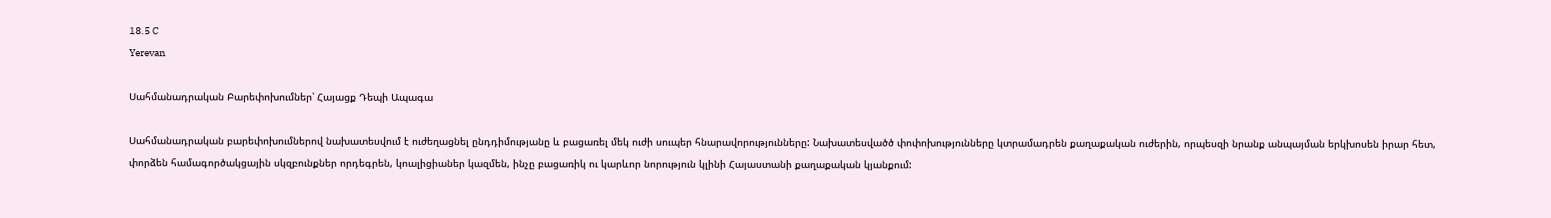18.5 C
Yerevan

Սահմանադրական Բարեփոխումներ՝ Հայացք Դեպի Ապագա

Սահմանադրական բարեփոխումներով նախատեսվում է ուժեղացնել ընդդիմությանը և բացառել մեկ ուժի սուպեր հնարավորությունները: Նախատեսվածծ փոփոխությունները կտրամադրեն քաղաքական ուժերին, որպեսզի նրանք անպայման երկխոսեն իրար հետ, փորձեն համագործակցային սկզբունքներ որդեգրեն, կոալիցիաներ կազմեն, ինչը բացառիկ ու կարևոր նորություն կլինի Հայաստանի քաղաքական կյանքում: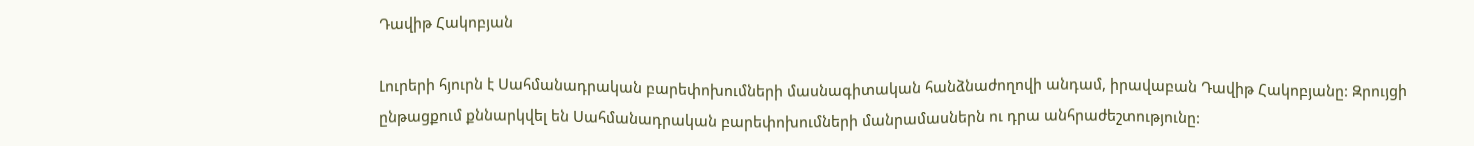Դավիթ Հակոբյան

Լուրերի հյուրն է Սահմանադրական բարեփոխումների մասնագիտական հանձնաժողովի անդամ, իրավաբան Դավիթ Հակոբյանը: Զրույցի ընթացքում քննարկվել են Սահմանադրական բարեփոխումների մանրամասներն ու դրա անհրաժեշտությունը: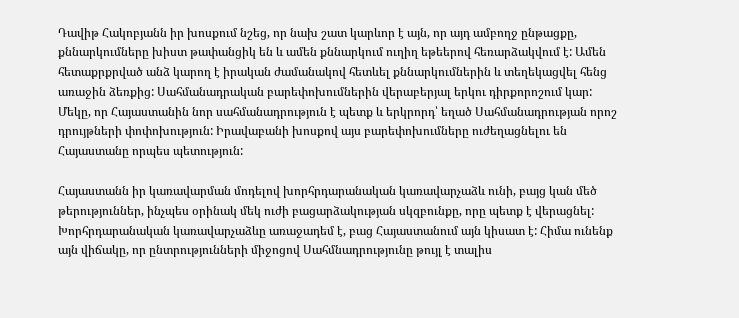Դավիթ Հակոբյանն իր խոսքում նշեց, որ նախ շատ կարևոր է այն, որ այդ ամբողջ ընթացքը, քննարկումները խիստ թափանցիկ են և ամեն քննարկում ուղիղ եթեերով հեռարձակվում է: Ամեն հետաքրքրված անձ կարող է իրական ժամանակով հետևել քննարկումներին և տեղեկացվել հենց առաջին ձեռքից: Սահմանադրական բարեփոխումներին վերաբերյալ երկու դիրքորոշում կար: Մեկը, որ Հայաստանին նոր սահմանադրություն է պետք և երկրորդ՝ եղած Սահմանադրության որոշ դրույթների փոփոխություն: Իրավաբանի խոսքով այս բարեփոխումները ուժեղացնելու են Հայաստանը որպես պետություն:

Հայաստանն իր կառավարման մոդելով խորհրդարանական կառավարչաձև ունի, բայց կան մեծ թերություններ, ինչպես օրինակ մեկ ուժի բացարձակության սկզբունքը, որը պետք է վերացնել: Խորհրդարանական կառավարչաձևը առաջադեմ է, բաց Հայաստանում այն կիսատ է: Հիմա ունենք այն վիճակը, որ ընտրությունների միջոցով Սահմնադրությունը թույլ է տալիս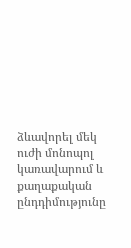ձևավորել մեկ ուժի մոնոպոլ կառավարում և քաղաքական ընդդիմությունը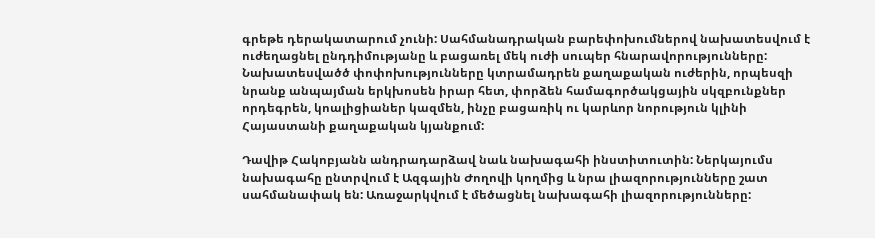գրեթե դերակատարում չունի: Սահմանադրական բարեփոխումներով նախատեսվում է ուժեղացնել ընդդիմությանը և բացառել մեկ ուժի սուպեր հնարավորությունները: Նախատեսվածծ փոփոխությունները կտրամադրեն քաղաքական ուժերին, որպեսզի նրանք անպայման երկխոսեն իրար հետ, փորձեն համագործակցային սկզբունքներ որդեգրեն, կոալիցիաներ կազմեն, ինչը բացառիկ ու կարևոր նորություն կլինի Հայաստանի քաղաքական կյանքում:

Դավիթ Հակոբյանն անդրադարձավ նաև նախագահի ինստիտուտին: Ներկայումս նախագահը ընտրվում է Ազգային Ժողովի կողմից և նրա լիազորությունները շատ սահմանափակ են: Առաջարկվում է մեծացնել նախագահի լիազորությունները: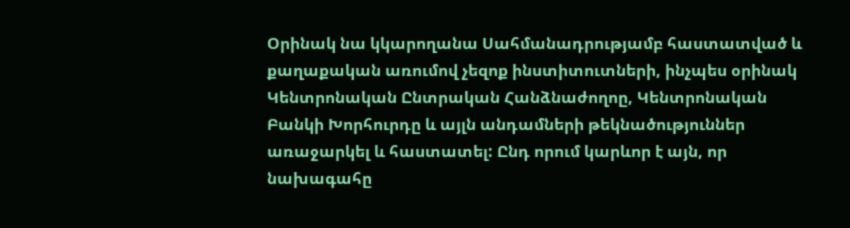Օրինակ նա կկարողանա Սահմանադրությամբ հաստատված և քաղաքական առումով չեզոք ինստիտուտների, ինչպես օրինակ Կենտրոնական Ընտրական Հանձնաժողոը, Կենտրոնական Բանկի Խորհուրդը և այլն անդամների թեկնածություններ առաջարկել և հաստատել: Ընդ որում կարևոր է այն, որ նախագահը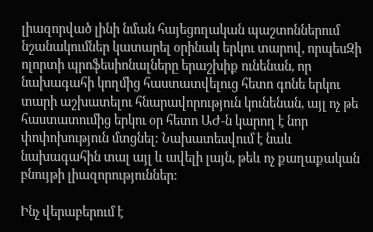լիազորված լինի նման հայեցողական պաշտոններում նշանակումներ կատարել օրինակ երկու տարով, որպեսԶի ոլորտի պրոֆեսիոնալները երաշխիք ունենան, որ նախագահի կողմից հաստատվելուց հետո գոնե երկու տարի աշխատելու հնարավորություն կունենան, այլ ոչ թե հաստատումից երկու օր հետո ԱԺ‑ն կարող է նոր փոփոխություն մտցնել: Նախատեսվում է նաև նախագահին տալ այլ և ավելի լայն, թեև ոչ քաղաքական բնույթի լիազորություններ:

Ինչ վերաբերում է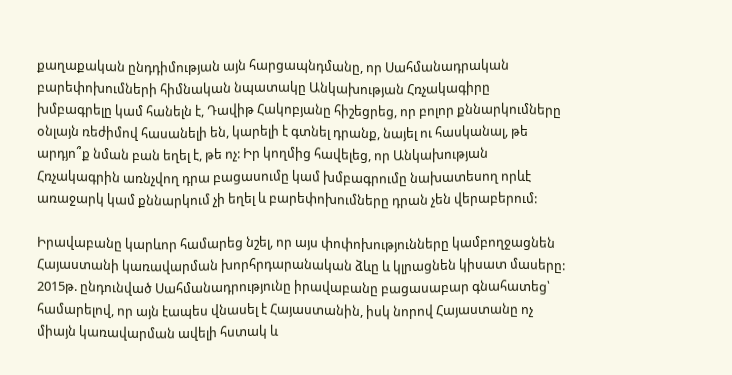քաղաքական ընդդիմության այն հարցապնդմանը, որ Սահմանադրական բարեփոխումների հիմնական նպատակը Անկախության Հռչակագիրը խմբագրելը կամ հանելն է, Դավիթ Հակոբյանը հիշեցրեց, որ բոլոր քննարկումները օնլայն ռեժիմով հասանելի են, կարելի է գտնել դրանք, նայել ու հասկանալ, թե արդյո՞ք նման բան եղել է, թե ոչ: Իր կողմից հավելեց, որ Անկախության Հռչակագրին առնչվող դրա բացասումը կամ խմբագրումը նախատեսող որևէ առաջարկ կամ քննարկում չի եղել և բարեփոխումները դրան չեն վերաբերում:

Իրավաբանը կարևոր համարեց նշել, որ այս փոփոխությունները կամբողջացնեն Հայաստանի կառավարման խորհրդարանական ձևը և կլրացնեն կիսատ մասերը: 2015թ. ընդունված Սահմանադրությունը իրավաբանը բացասաբար գնահատեց՝ համարելով, որ այն էապես վնասել է Հայաստանին, իսկ նորով Հայաստանը ոչ միայն կառավարման ավելի հստակ և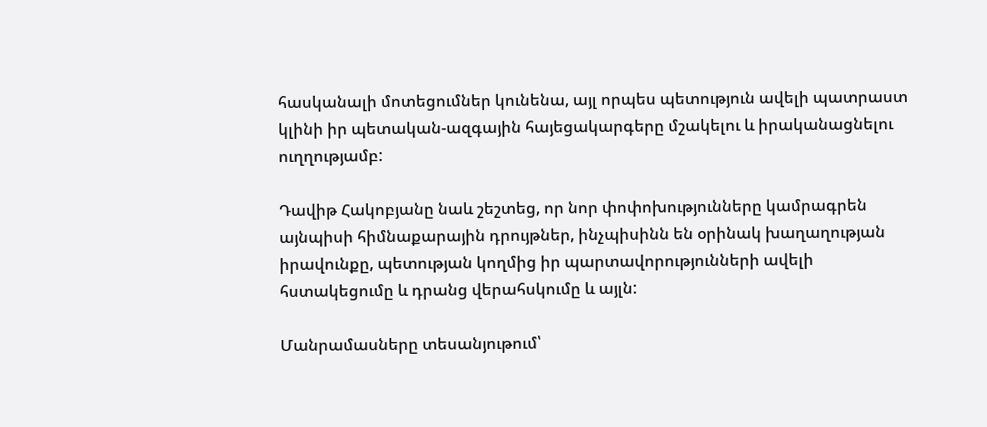հասկանալի մոտեցումներ կունենա, այլ որպես պետություն ավելի պատրաստ կլինի իր պետական-ազգային հայեցակարգերը մշակելու և իրականացնելու ուղղությամբ:

Դավիթ Հակոբյանը նաև շեշտեց, որ նոր փոփոխությունները կամրագրեն այնպիսի հիմնաքարային դրույթներ, ինչպիսինն են օրինակ խաղաղության իրավունքը, պետության կողմից իր պարտավորությունների ավելի հստակեցումը և դրանց վերահսկումը և այլն:

Մանրամասները տեսանյութում՝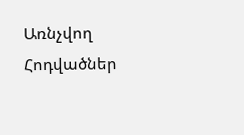Առնչվող Հոդվածներ